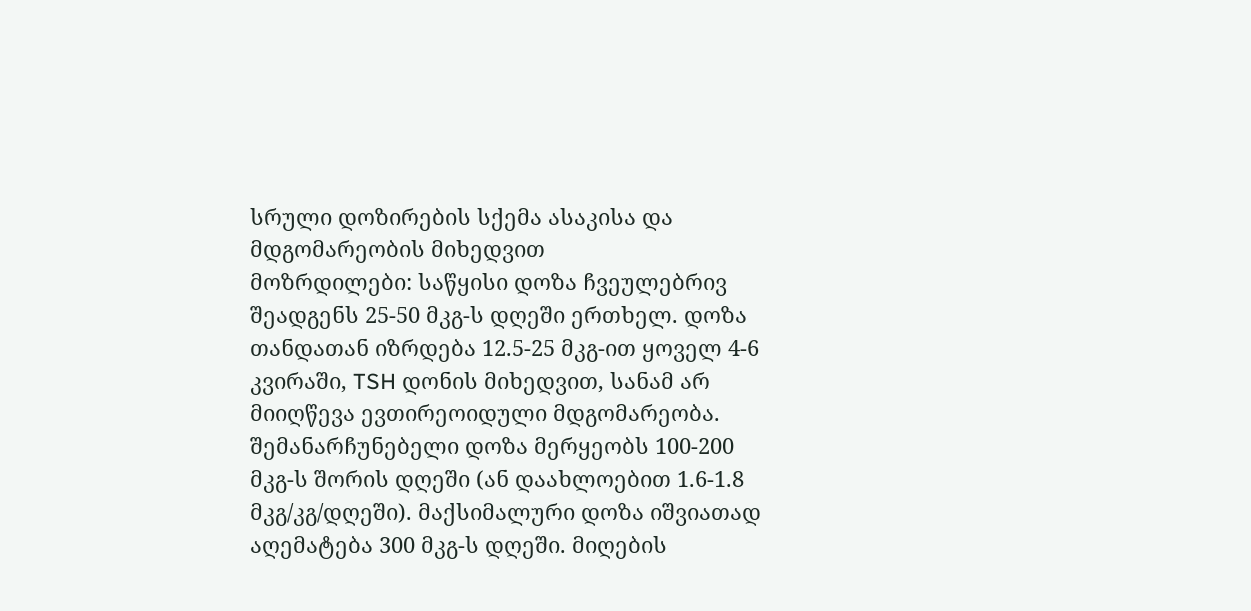სრული დოზირების სქემა ასაკისა და მდგომარეობის მიხედვით
მოზრდილები: საწყისი დოზა ჩვეულებრივ შეადგენს 25-50 მკგ-ს დღეში ერთხელ. დოზა თანდათან იზრდება 12.5-25 მკგ-ით ყოველ 4-6 კვირაში, TSH დონის მიხედვით, სანამ არ მიიღწევა ევთირეოიდული მდგომარეობა. შემანარჩუნებელი დოზა მერყეობს 100-200 მკგ-ს შორის დღეში (ან დაახლოებით 1.6-1.8 მკგ/კგ/დღეში). მაქსიმალური დოზა იშვიათად აღემატება 300 მკგ-ს დღეში. მიღების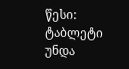წესი: ტაბლეტი უნდა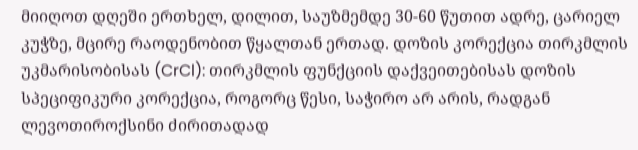მიიღოთ დღეში ერთხელ, დილით, საუზმემდე 30-60 წუთით ადრე, ცარიელ კუჭზე, მცირე რაოდენობით წყალთან ერთად. დოზის კორექცია თირკმლის უკმარისობისას (CrCl): თირკმლის ფუნქციის დაქვეითებისას დოზის სპეციფიკური კორექცია, როგორც წესი, საჭირო არ არის, რადგან ლევოთიროქსინი ძირითადად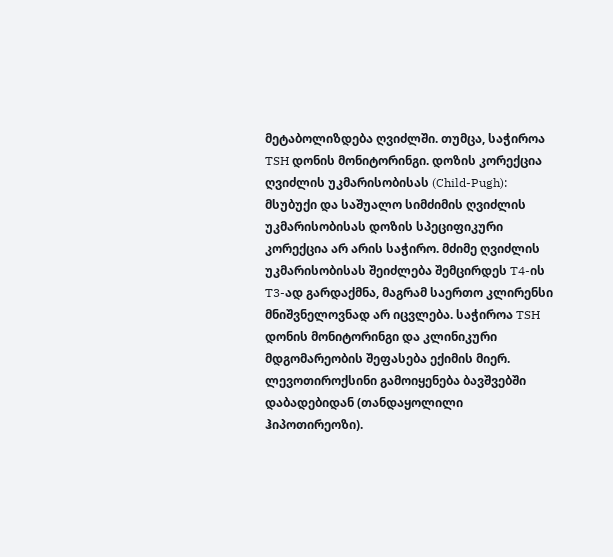მეტაბოლიზდება ღვიძლში. თუმცა, საჭიროა TSH დონის მონიტორინგი. დოზის კორექცია ღვიძლის უკმარისობისას (Child-Pugh): მსუბუქი და საშუალო სიმძიმის ღვიძლის უკმარისობისას დოზის სპეციფიკური კორექცია არ არის საჭირო. მძიმე ღვიძლის უკმარისობისას შეიძლება შემცირდეს T4-ის T3-ად გარდაქმნა, მაგრამ საერთო კლირენსი მნიშვნელოვნად არ იცვლება. საჭიროა TSH დონის მონიტორინგი და კლინიკური მდგომარეობის შეფასება ექიმის მიერ.
ლევოთიროქსინი გამოიყენება ბავშვებში დაბადებიდან (თანდაყოლილი ჰიპოთირეოზი).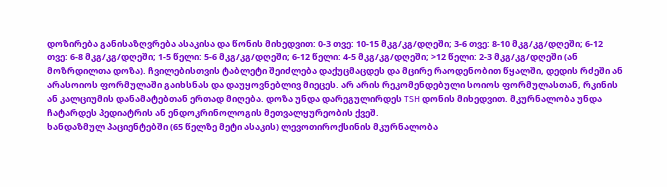დოზირება განისაზღვრება ასაკისა და წონის მიხედვით: 0-3 თვე: 10-15 მკგ/კგ/დღეში; 3-6 თვე: 8-10 მკგ/კგ/დღეში; 6-12 თვე: 6-8 მკგ/კგ/დღეში; 1-5 წელი: 5-6 მკგ/კგ/დღეში; 6-12 წელი: 4-5 მკგ/კგ/დღეში; >12 წელი: 2-3 მკგ/კგ/დღეში (ან მოზრდილთა დოზა). ჩვილებისთვის ტაბლეტი შეიძლება დაქუცმაცდეს და მცირე რაოდენობით წყალში, დედის რძეში ან არასოიოს ფორმულაში გაიხსნას და დაუყოვნებლივ მიეცეს. არ არის რეკომენდებული სოიოს ფორმულასთან, რკინის ან კალციუმის დანამატებთან ერთად მიღება. დოზა უნდა დარეგულირდეს TSH დონის მიხედვით. მკურნალობა უნდა ჩატარდეს პედიატრის ან ენდოკრინოლოგის მეთვალყურეობის ქვეშ.
ხანდაზმულ პაციენტებში (65 წელზე მეტი ასაკის) ლევოთიროქსინის მკურნალობა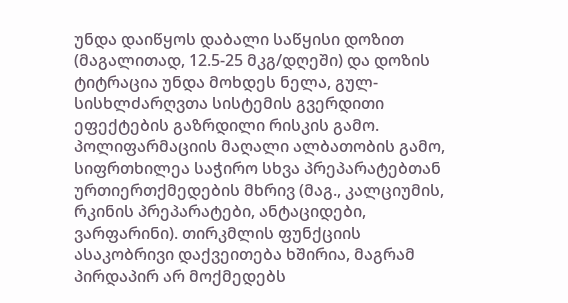უნდა დაიწყოს დაბალი საწყისი დოზით (მაგალითად, 12.5-25 მკგ/დღეში) და დოზის ტიტრაცია უნდა მოხდეს ნელა, გულ-სისხლძარღვთა სისტემის გვერდითი ეფექტების გაზრდილი რისკის გამო. პოლიფარმაციის მაღალი ალბათობის გამო, სიფრთხილეა საჭირო სხვა პრეპარატებთან ურთიერთქმედების მხრივ (მაგ., კალციუმის, რკინის პრეპარატები, ანტაციდები, ვარფარინი). თირკმლის ფუნქციის ასაკობრივი დაქვეითება ხშირია, მაგრამ პირდაპირ არ მოქმედებს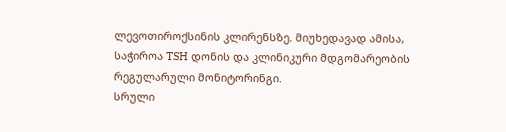ლევოთიროქსინის კლირენსზე. მიუხედავად ამისა, საჭიროა TSH დონის და კლინიკური მდგომარეობის რეგულარული მონიტორინგი.
სრული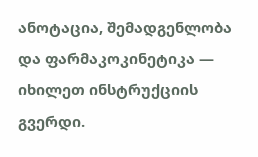ანოტაცია, შემადგენლობა და ფარმაკოკინეტიკა — იხილეთ ინსტრუქციის გვერდი.